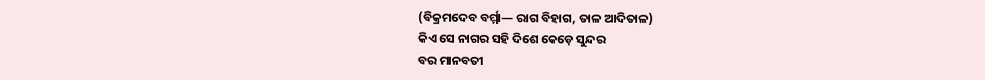(ବିକ୍ରମଦେବ ବର୍ମ୍ମା— ରାଗ ବିହାଗ, ତାଳ ଆଦିତାଳ)
କିଏ ସେ ନାଗର ସହି ଦିଶେ କେଡ଼େ ସୁନ୍ଦର
ବର ମାନବତୀ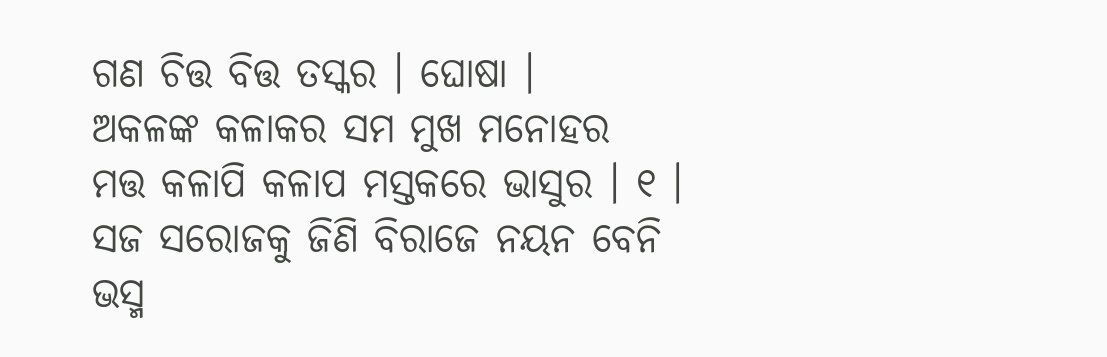ଗଣ ଚିତ୍ତ ବିତ୍ତ ତସ୍କର । ଘୋଷା ।
ଅକଳଙ୍କ କଳାକର ସମ ମୁଖ ମନୋହର
ମତ୍ତ କଳାପି କଳାପ ମସ୍ତକରେ ଭାସୁର । ୧ ।
ସଜ ସରୋଜକୁ ଜିଣି ବିରାଜେ ନୟନ ବେନି
ଭସ୍ମ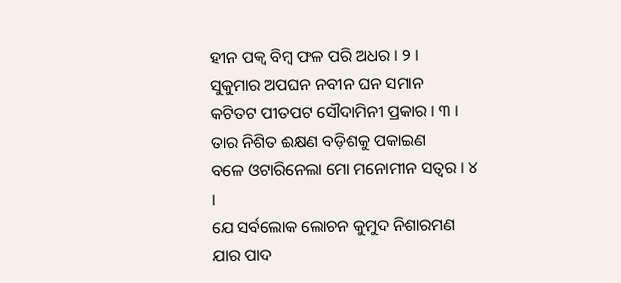ହୀନ ପକ୍ୱ ବିମ୍ବ ଫଳ ପରି ଅଧର । ୨ ।
ସୁକୁମାର ଅପଘନ ନବୀନ ଘନ ସମାନ
କଟିତଟ ପୀତପଟ ସୌଦାମିନୀ ପ୍ରକାର । ୩ ।
ତାର ନିଶିତ ଈକ୍ଷଣ ବଡ଼ିଶକୁ ପକାଇଣ
ବଳେ ଓଟାରିନେଲା ମୋ ମନୋମୀନ ସତ୍ୱର । ୪ ।
ଯେ ସର୍ବଲୋକ ଲୋଚନ କୁମୁଦ ନିଶାରମଣ
ଯାର ପାଦ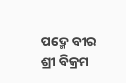ପଦ୍ମେ ବୀର ଶ୍ରୀ ବିକ୍ରମ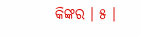କିଙ୍କର । ୫ ।